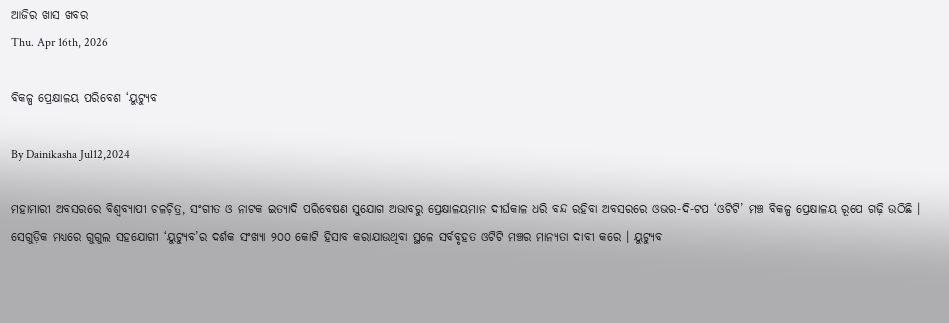ଆଜିର ଖାସ ଖବର
Thu. Apr 16th, 2026

ବିକଳ୍ପ ପ୍ରେକ୍ଷାଳୟ ପରିବେଶ ‘ୟୁଟ୍ୟୁବ

By Dainikasha Jul12,2024

ମହାମାରୀ ଅବସରରେ ବିଶ୍ୱବ୍ୟାପୀ ଚଳଚ଼ିତ୍ର, ସଂଗୀତ ଓ ନାଟକ ଇତ୍ୟାଦି ପରିବେଷଣ ସୁଯୋଗ ଅଭାବରୁ ପ୍ରେକ୍ଷାଳୟମାନ ଦୀର୍ଘକାଳ ଧରି ବନ୍ଦ ରହିବା ଅବସରରେ ଓଭର-ଦି-ଟପ ‘ଓଟିଟି’ ମଞ୍ଚ ବିକଳ୍ପ ପ୍ରେକ୍ଷାଳୟ ରୂପେ ଗଢ଼ି ଉଠିଛି । ସେଗୁଡ଼ିକ ମଧ୍ୟରେ ଗୁଗୁଲ ସହଯୋଗୀ ‘ୟୁଟ୍ୟୁବ’ର ଦର୍ଶକ ସଂଖ୍ୟା ୨୦୦ କୋଟି ହିସାବ କରାଯାଉଥିବା ସ୍ଥଳେ ସର୍ବବୃହତ ଓଟିଟି ମଞ୍ଚର ମାନ୍ୟତା ଦାବୀ କରେ । ୟୁଟ୍ୟୁବ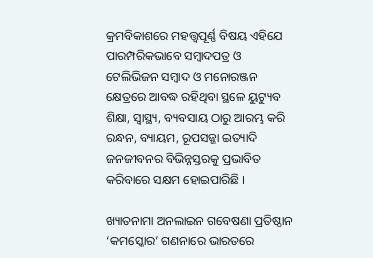କ୍ରମବିକାଶରେ ମହତ୍ତ୍ୱପୂର୍ଣ୍ଣ ବିଷୟ ଏହିଯେ ପାରମ୍ପରିକଭାବେ ସମ୍ୱାଦପତ୍ର ଓ ଟେଲିଭିଜନ ସମ୍ୱାଦ ଓ ମନୋରଞ୍ଜନ କ୍ଷେତ୍ରରେ ଆବଦ୍ଧ ରହିଥିବା ସ୍ଥଳେ ୟୁଟ୍ୟୁବ ଶିକ୍ଷା, ସ୍ୱାସ୍ଥ୍ୟ, ବ୍ୟବସାୟ ଠାରୁ ଆରମ୍ଭ କରି ରନ୍ଧନ, ବ୍ୟାୟମ, ରୂପସଜ୍ଜା ଇତ୍ୟାଦି ଜନଜୀବନର ବିଭିନ୍ନସ୍ତରକୁ ପ୍ରଭାବିତ କରିବାରେ ସକ୍ଷମ ହୋଇପାରିଛି ।

ଖ୍ୟାତନାମା ଅନଲାଇନ ଗବେଷଣା ପ୍ରତିଷ୍ଠାନ ‘କମସ୍କୋର’ ଗଣନାରେ ଭାରତରେ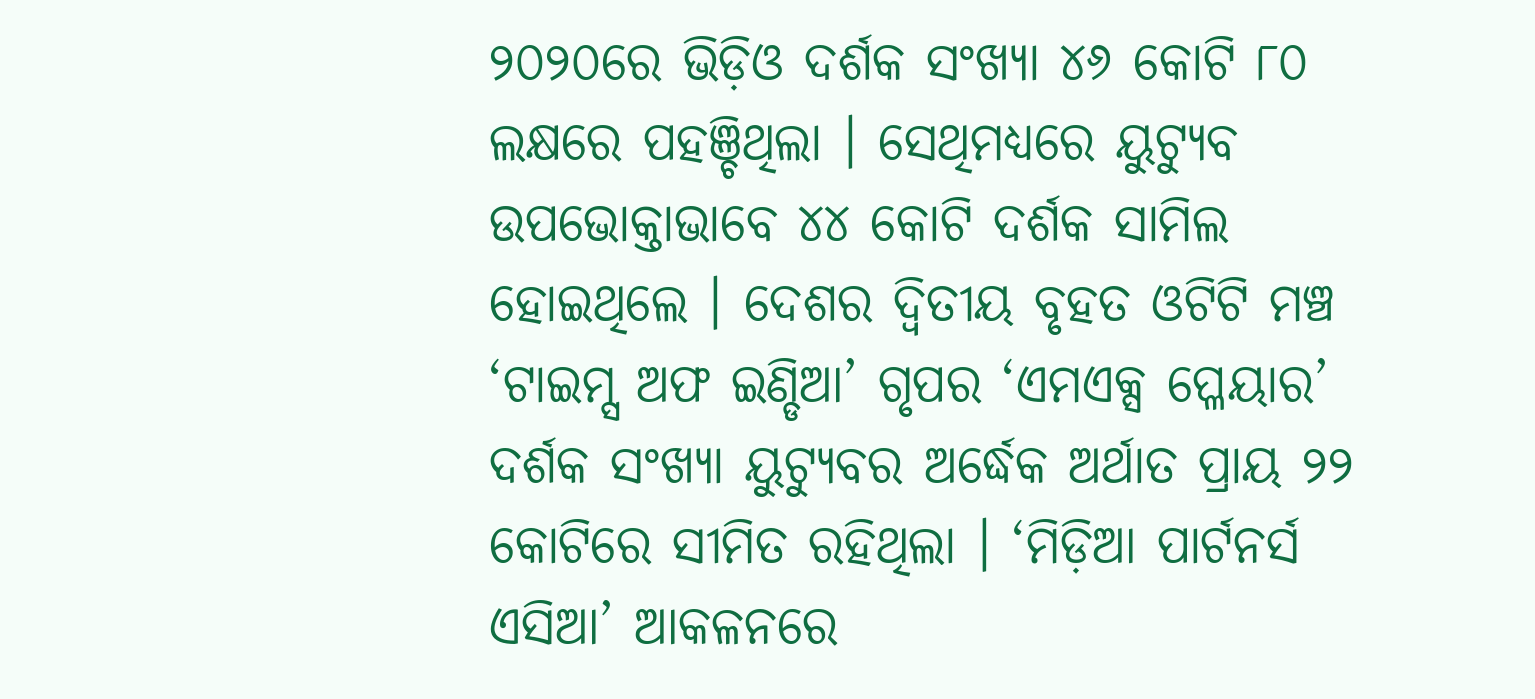୨୦୨୦ରେ ଭିଡ଼ିଓ ଦର୍ଶକ ସଂଖ୍ୟା ୪୬ କୋଟି ୮୦ ଲକ୍ଷରେ ପହଞ୍ଚିଥିଲା । ସେଥିମଧ୍ୟରେ ୟୁଟ୍ୟୁବ ଉପଭୋକ୍ତାଭାବେ ୪୪ କୋଟି ଦର୍ଶକ ସାମିଲ ହୋଇଥିଲେ । ଦେଶର ଦ୍ୱିତୀୟ ବୃହତ ଓଟିଟି ମଞ୍ଚ ‘ଟାଇମ୍ସ ଅଫ ଇଣ୍ଡିଆ’ ଗୃପର ‘ଏମଏକ୍ସ ପ୍ଳେୟାର’ ଦର୍ଶକ ସଂଖ୍ୟା ୟୁଟ୍ୟୁବର ଅର୍ଦ୍ଧେକ ଅର୍ଥାତ ପ୍ରାୟ ୨୨ କୋଟିରେ ସୀମିତ ରହିଥିଲା । ‘ମିଡ଼ିଆ ପାର୍ଟନର୍ସ ଏସିଆ’ ଆକଳନରେ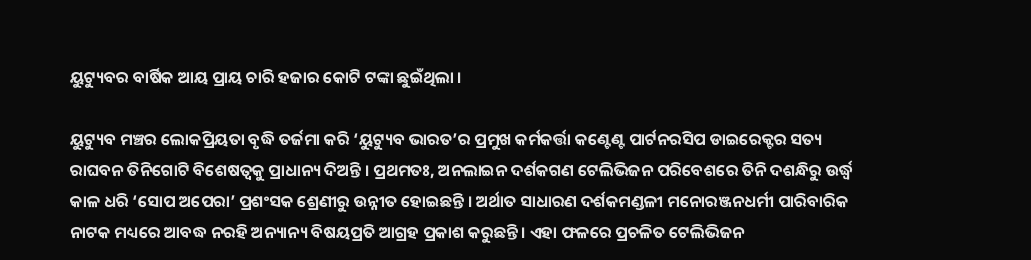ୟୁଟ୍ୟୁବର ବାର୍ଷିକ ଆୟ ପ୍ରାୟ ଚାରି ହଜାର କୋଟି ଟଙ୍କା ଛୁଇଁଥିଲା ।

ୟୁଟ୍ୟୁବ ମଞ୍ଚର ଲୋକପ୍ରିୟତା ବୃଦ୍ଧି ତର୍ଜମା କରି ‘ୟୁଟ୍ୟୁବ ଭାରତ’ର ପ୍ରମୁଖ କର୍ମକର୍ତ୍ତା କଣ୍ଟେଣ୍ଟ ପାର୍ଟନରସିପ ଡାଇରେକ୍ଟର ସତ୍ୟ ରାଘବନ ତିନିଗୋଟି ବିଶେଷତ୍ୱକୁ ପ୍ରାଧାନ୍ୟ ଦିଅନ୍ତି । ପ୍ରଥମତଃ, ଅନଲାଇନ ଦର୍ଶକଗଣ ଟେଲିଭିଜନ ପରିବେଶରେ ତିନି ଦଶନ୍ଧିରୁ ଉର୍ଦ୍ଧ୍ୱ କାଳ ଧରି ‘ସୋପ ଅପେରା’ ପ୍ରଶଂସକ ଶ୍ରେଣୀରୁ ଉନ୍ନୀତ ହୋଇଛନ୍ତି । ଅର୍ଥାତ ସାଧାରଣ ଦର୍ଶକମଣ୍ଡଳୀ ମନୋରଞ୍ଜନଧର୍ମୀ ପାରିବାରିକ ନାଟକ ମଧ୍ୟରେ ଆବଦ୍ଧ ନରହି ଅନ୍ୟାନ୍ୟ ବିଷୟପ୍ରତି ଆଗ୍ରହ ପ୍ରକାଶ କରୁଛନ୍ତି । ଏହା ଫଳରେ ପ୍ରଚଳିତ ଟେଲିଭିଜନ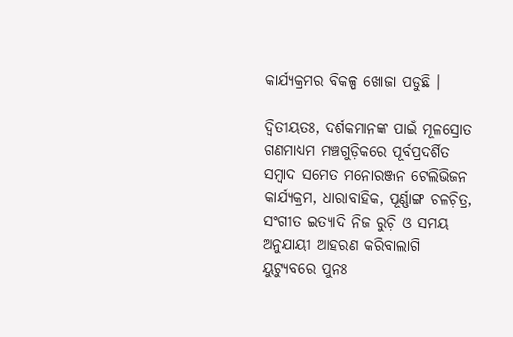କାର୍ଯ୍ୟକ୍ରମର ବିକଳ୍ପ ଖୋଜା ପଡୁଛି ।

ଦ୍ୱିତୀୟତଃ, ଦର୍ଶକମାନଙ୍କ ପାଇଁ ମୂଳସ୍ରୋତ ଗଣମାଧ୍ୟମ ମଞ୍ଚଗୁଡ଼ିକରେ ପୂର୍ବପ୍ରଦର୍ଶିତ ସମ୍ୱାଦ ସମେତ ମନୋରଞ୍ଜନ ଟେଲିଭିଜନ କାର୍ଯ୍ୟକ୍ରମ, ଧାରାବାହିକ, ପୂର୍ଣ୍ଣାଙ୍ଗ ଚଳଚ଼ିତ୍ର, ସଂଗୀତ ଇତ୍ୟାଦି ନିଜ ରୁଚ଼ି ଓ ସମୟ ଅନୁଯାୟୀ ଆହରଣ କରିବାଲାଗି ୟୁଟ୍ୟୁବରେ ପୁନଃ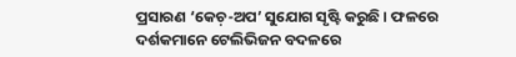ପ୍ରସାରଣ ‘କେଚ଼-ଅପ’ ସୁଯୋଗ ସୃଷ୍ଟି କରୁଛି । ଫଳରେ ଦର୍ଶକମାନେ ଟେଲିଭିଜନ ବଦଳରେ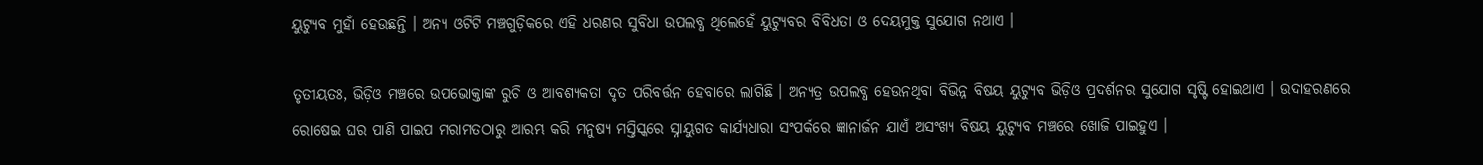ୟୁଟ୍ୟୁବ ମୁହାଁ ହେଉଛନ୍ତି । ଅନ୍ୟ ଓଟିଟି ମଞ୍ଚଗୁଡ଼ିକରେ ଏହି ଧରଣର ସୁବିଧା ଉପଲବ୍ଧ ଥିଲେହେଁ ୟୁଟ୍ୟୁବର ବିବିଧତା ଓ ଦେୟମୁକ୍ତ ସୁଯୋଗ ନଥାଏ ।

ତୃତୀୟତଃ, ଭିଡ଼ିଓ ମଞ୍ଚରେ ଉପଭୋକ୍ତାଙ୍କ ରୁଚି ଓ ଆବଶ୍ୟକତା ଦୃତ ପରିବର୍ତ୍ତନ ହେବାରେ ଲାଗିଛି । ଅନ୍ୟତ୍ର ଉପଲବ୍ଧ ହେଉନଥିବା ବିଭିନ୍ନ ବିଷୟ ୟୁଟ୍ୟୁବ ଭିଡ଼ିଓ ପ୍ରଦର୍ଶନର ସୁଯୋଗ ସୃଷ୍ଟି ହୋଇଥାଏ । ଉଦାହରଣରେ ରୋଷେଇ ଘର ପାଣି ପାଇପ ମରାମତଠାରୁ ଆରମ୍ଭ କରି ମନୁଷ୍ୟ ମସ୍ତିସ୍କରେ ସ୍ନାୟୁଗତ କାର୍ଯ୍ୟଧାରା ସଂପର୍କରେ ଜ୍ଞାନାର୍ଜନ ଯାଏଁ ଅସଂଖ୍ୟ ବିଷୟ ୟୁଟ୍ୟୁବ ମଞ୍ଚରେ ଖୋଜି ପାଇହୁଏ ।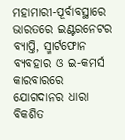ମହାମାରୀ-ପୂର୍ବାବସ୍ଥାରେ ଭାରତରେ ଇଣ୍ଟରନେଟର ବ୍ୟାପ୍ତି, ସ୍ମାର୍ଟଫୋନ ବ୍ୟବହାର ଓ ଇ-କମର୍ସ କାରବାରରେ ଯୋଗଦାନର ଧାରା ବିକଶିତ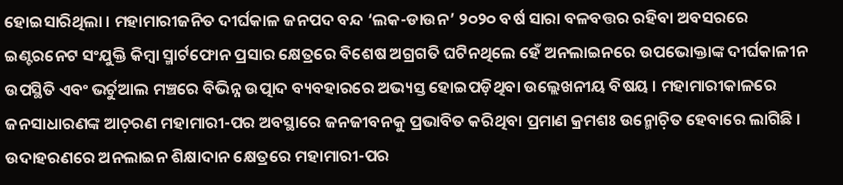ହୋଇସାରିଥିଲା । ମହାମାରୀଜନିତ ଦୀର୍ଘକାଳ ଜନପଦ ବନ୍ଦ ‘ଲକ-ଡାଉନ’ ୨୦୨୦ ବର୍ଷ ସାରା ବଳବତ୍ତର ରହିବା ଅବସରରେ ଇଣ୍ଟରନେଟ ସଂଯୁକ୍ତି କିମ୍ୱା ସ୍ମାର୍ଟଫୋନ ପ୍ରସାର କ୍ଷେତ୍ରରେ ବିଶେଷ ଅଗ୍ରଗତି ଘଟିନଥିଲେ ହେଁ ଅନଲାଇନରେ ଉପଭୋକ୍ତାଙ୍କ ଦୀର୍ଘକାଳୀନ ଉପସ୍ଥିତି ଏବଂ ଭର୍ଚୁଆଲ ମଞ୍ଚରେ ବିଭିନ୍ନ ଉତ୍ପାଦ ବ୍ୟବହାରରେ ଅଭ୍ୟସ୍ତ ହୋଇପଡ଼ିଥିବା ଉଲ୍ଲେଖନୀୟ ବିଷୟ । ମହାମାରୀକାଳରେ ଜନସାଧାରଣଙ୍କ ଆଚ଼ରଣ ମହାମାରୀ-ପର ଅବସ୍ଥାରେ ଜନଜୀବନକୁ ପ୍ରଭାବିତ କରିଥିବା ପ୍ରମାଣ କ୍ରମଶଃ ଉନ୍ମୋଚ଼ିତ ହେବାରେ ଲାଗିଛି । ଉଦାହରଣରେ ଅନଲାଇନ ଶିକ୍ଷାଦାନ କ୍ଷେତ୍ରରେ ମହାମାରୀ-ପର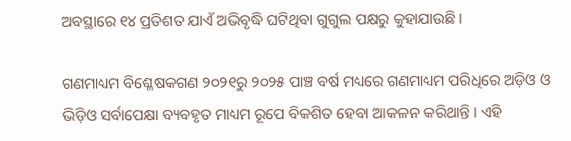ଅବସ୍ଥାରେ ୧୪ ପ୍ରତିଶତ ଯାଏଁ ଅଭିବୃଦ୍ଧି ଘଟିଥିବା ଗୁଗୁଲ ପକ୍ଷରୁ କୁହାଯାଉଛି ।

ଗଣମାଧ୍ୟମ ବିଶ୍ଳେଷକଗଣ ୨୦୨୧ରୁ ୨୦୨୫ ପାଞ୍ଚ ବର୍ଷ ମଧ୍ୟରେ ଗଣମାଧ୍ୟମ ପରିଧିରେ ଅଡ଼ିଓ ଓ ଭିଡ଼ିଓ ସର୍ବାପେକ୍ଷା ବ୍ୟବହୃତ ମାଧ୍ୟମ ରୂପେ ବିକଶିତ ହେବା ଆକଳନ କରିଥାନ୍ତି । ଏହି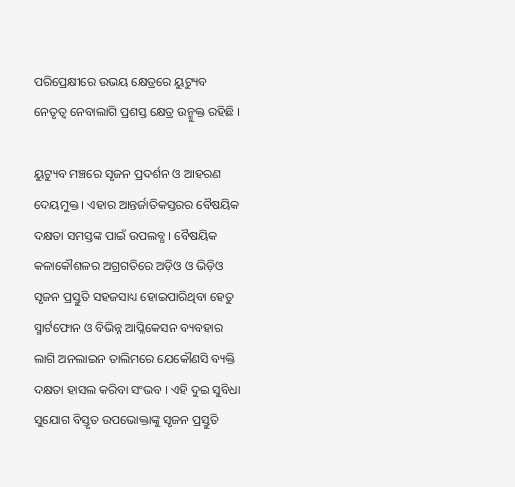ପରିପ୍ରେକ୍ଷୀରେ ଉଭୟ କ୍ଷେତ୍ରରେ ୟୁଟ୍ୟୁବ ନେତୃତ୍ୱ ନେବାଲାଗି ପ୍ରଶସ୍ତ କ୍ଷେତ୍ର ଉନ୍ମୁକ୍ତ ରହିଛି ।

ୟୁଟ୍ୟୁବ ମଞ୍ଚରେ ସୃଜନ ପ୍ରଦର୍ଶନ ଓ ଆହରଣ ଦେୟମୁକ୍ତ । ଏହାର ଆନ୍ତର୍ଜାତିକସ୍ତରର ବୈଷୟିକ ଦକ୍ଷତା ସମସ୍ତଙ୍କ ପାଇଁ ଉପଲବ୍ଧ । ବୈଷୟିକ କଳାକୌଶଳର ଅଗ୍ରଗତିରେ ଅଡ଼ିଓ ଓ ଭିଡ଼ିଓ ସୃଜନ ପ୍ରସ୍ତୁତି ସହଜସାଧ୍ୟ ହୋଇପାରିଥିବା ହେତୁ ସ୍ମାର୍ଟଫୋନ ଓ ବିଭିନ୍ନ ଆପ୍ଳିକେସନ ବ୍ୟବହାର ଲାଗି ଅନଲାଇନ ତାଲିମରେ ଯେକୌଣସି ବ୍ୟକ୍ତି ଦକ୍ଷତା ହାସଲ କରିବା ସଂଭବ । ଏହି ଦୁଇ ସୁବିଧା ସୁଯୋଗ ବିସ୍ତୃତ ଉପଭୋକ୍ତାଙ୍କୁ ସୃଜନ ପ୍ରସ୍ତୁତି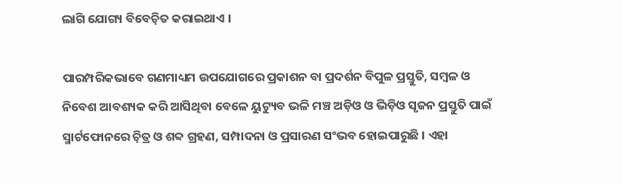ଲାଗି ଯୋଗ୍ୟ ବିବେଚ଼ିତ କରାଇଥାଏ ।

ପାରମ୍ପରିକଭାବେ ଗଣମାଧ୍ୟମ ଉପଯୋଗରେ ପ୍ରକାଶନ ବା ପ୍ରଦର୍ଶନ ବିପୁଳ ପ୍ରସ୍ତୁତି, ସମ୍ୱଳ ଓ ନିବେଶ ଆବଶ୍ୟକ କରି ଆସିଥିବା ବେଳେ ୟୁଟ୍ୟୁବ ଭଳି ମଞ୍ଚ ଅଡ଼ିଓ ଓ ଭିଡ଼ିଓ ସୃଜନ ପ୍ରସ୍ତୁତି ପାଇଁ ସ୍ମାର୍ଟଫୋନରେ ଚ଼ିତ୍ର ଓ ଶବ୍ଦ ଗ୍ରହଣ, ସମ୍ପାଦନା ଓ ପ୍ରସାରଣ ସଂଭବ ହୋଇପାରୁଛି । ଏହା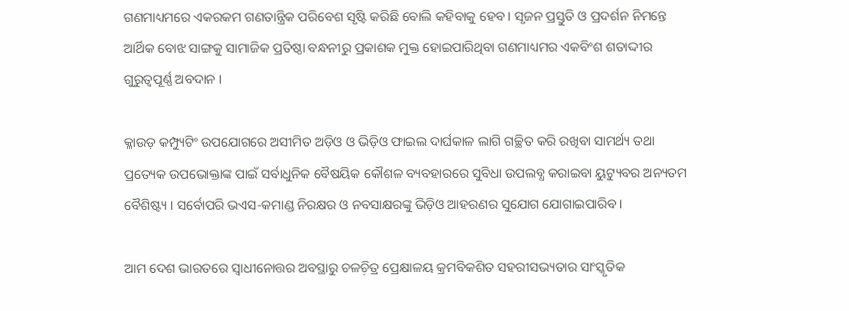ଗଣମାଧ୍ୟମରେ ଏକରକମ ଗଣତାନ୍ତ୍ରିକ ପରିବେଶ ସୃଷ୍ଟି କରିଛି ବୋଲି କହିବାକୁ ହେବ । ସୃଜନ ପ୍ରସ୍ତୁତି ଓ ପ୍ରଦର୍ଶନ ନିମନ୍ତେ ଆର୍ଥିକ ବୋଝ ସାଙ୍ଗକୁ ସାମାଜିକ ପ୍ରତିଷ୍ଠା ବନ୍ଧନୀରୁ ପ୍ରକାଶକ ମୁକ୍ତ ହୋଇପାରିଥିବା ଗଣମାଧ୍ୟମର ଏକବିଂଶ ଶତାଦ୍ଦୀର ଗୁରୁତ୍ୱପୂର୍ଣ୍ଣ ଅବଦାନ ।

କ୍ଳାଉଡ଼ କମ୍ପ୍ୟୁଟିଂ ଉପଯୋଗରେ ଅସୀମିତ ଅଡ଼ିଓ ଓ ଭିଡ଼ିଓ ଫାଇଲ ଦାର୍ଘକାଳ ଲାଗି ଗଚ୍ଛିତ କରି ରଖିବା ସାମର୍ଥ୍ୟ ତଥା ପ୍ରତ୍ୟେକ ଉପଭୋକ୍ତାଙ୍କ ପାଇଁ ସର୍ବାଧୁନିକ ବୈଷୟିକ କୌଶଳ ବ୍ୟବହାରରେ ସୁବିଧା ଉପଲବ୍ଧ କରାଇବା ୟୁଟ୍ୟୁବର ଅନ୍ୟତମ ବୈଶିଷ୍ଟ୍ୟ । ସର୍ବୋପରି ଭଏସ-କମାଣ୍ଡ ନିରକ୍ଷର ଓ ନବସାକ୍ଷରଙ୍କୁ ଭିଡ଼ିଓ ଆହରଣର ସୁଯୋଗ ଯୋଗାଇପାରିବ ।

ଆମ ଦେଶ ଭାରତରେ ସ୍ୱାଧୀନୋତ୍ତର ଅବସ୍ଥାରୁ ଚଳଚ଼ିତ୍ର ପ୍ରେକ୍ଷାଳୟ କ୍ରମବିକଶିତ ସହରୀସଭ୍ୟତାର ସାଂସ୍କୃତିକ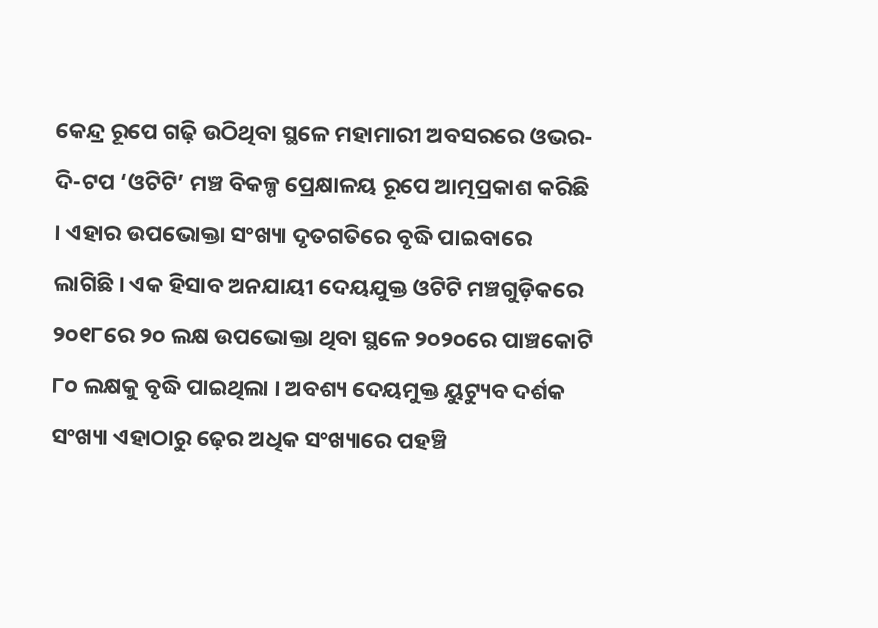କେନ୍ଦ୍ର ରୂପେ ଗଢ଼ି ଉଠିଥିବା ସ୍ଥଳେ ମହାମାରୀ ଅବସରରେ ଓଭର-ଦି-ଟପ ‘ଓଟିଟି’ ମଞ୍ଚ ବିକଳ୍ପ ପ୍ରେକ୍ଷାଳୟ ରୂପେ ଆତ୍ମପ୍ରକାଶ କରିଛି । ଏହାର ଉପଭୋକ୍ତା ସଂଖ୍ୟା ଦୃତଗତିରେ ବୃଦ୍ଧି ପାଇବାରେ ଲାଗିଛି । ଏକ ହିସାବ ଅନଯାୟୀ ଦେୟଯୁକ୍ତ ଓଟିଟି ମଞ୍ଚଗୁଡ଼ିକରେ ୨୦୧୮ରେ ୨୦ ଲକ୍ଷ ଉପଭୋକ୍ତା ଥିବା ସ୍ଥଳେ ୨୦୨୦ରେ ପାଞ୍ଚକୋଟି ୮୦ ଲକ୍ଷକୁ ବୃଦ୍ଧି ପାଇଥିଲା । ଅବଶ୍ୟ ଦେୟମୁକ୍ତ ୟୁଟ୍ୟୁବ ଦର୍ଶକ ସଂଖ୍ୟା ଏହାଠାରୁ ଢ଼େର ଅଧିକ ସଂଖ୍ୟାରେ ପହଞ୍ଚି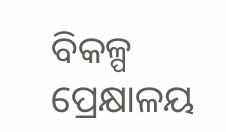ବିକଳ୍ପ ପ୍ରେକ୍ଷାଳୟ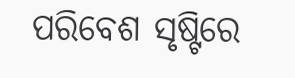ପରିବେଶ ସୃଷ୍ଟିରେ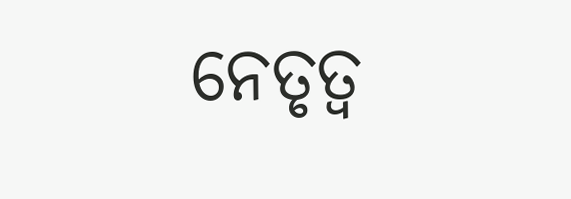ନେତୃତ୍ୱ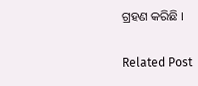ଗ୍ରହଣ କରିଛି ।

Related Post